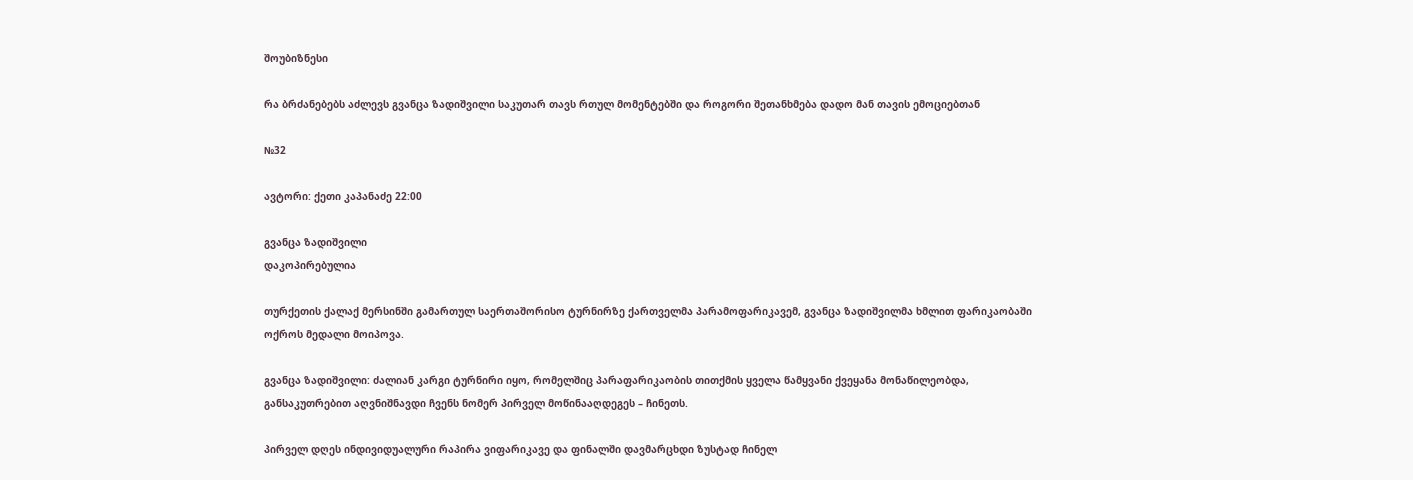შოუბიზნესი

რა ბრძანებებს აძლევს გვანცა ზადიშვილი საკუთარ თავს რთულ მომენტებში და როგორი შეთანხმება დადო მან თავის ემოციებთან

№32

ავტორი: ქეთი კაპანაძე 22:00

გვანცა ზადიშვილი
დაკოპირებულია

თურქეთის ქალაქ მერსინში გამართულ საერთაშორისო ტურნირზე ქართველმა პარამოფარიკავემ, გვანცა ზადიშვილმა ხმლით ფარიკაობაში ოქროს მედალი მოიპოვა.

გვანცა ზადიშვილი: ძალიან კარგი ტურნირი იყო, რომელშიც პარაფარიკაობის თითქმის ყველა წამყვანი ქვეყანა მონაწილეობდა, განსაკუთრებით აღვნიშნავდი ჩვენს ნომერ პირველ მოწინააღდეგეს – ჩინეთს.

პირველ დღეს ინდივიდუალური რაპირა ვიფარიკავე და ფინალში დავმარცხდი ზუსტად ჩინელ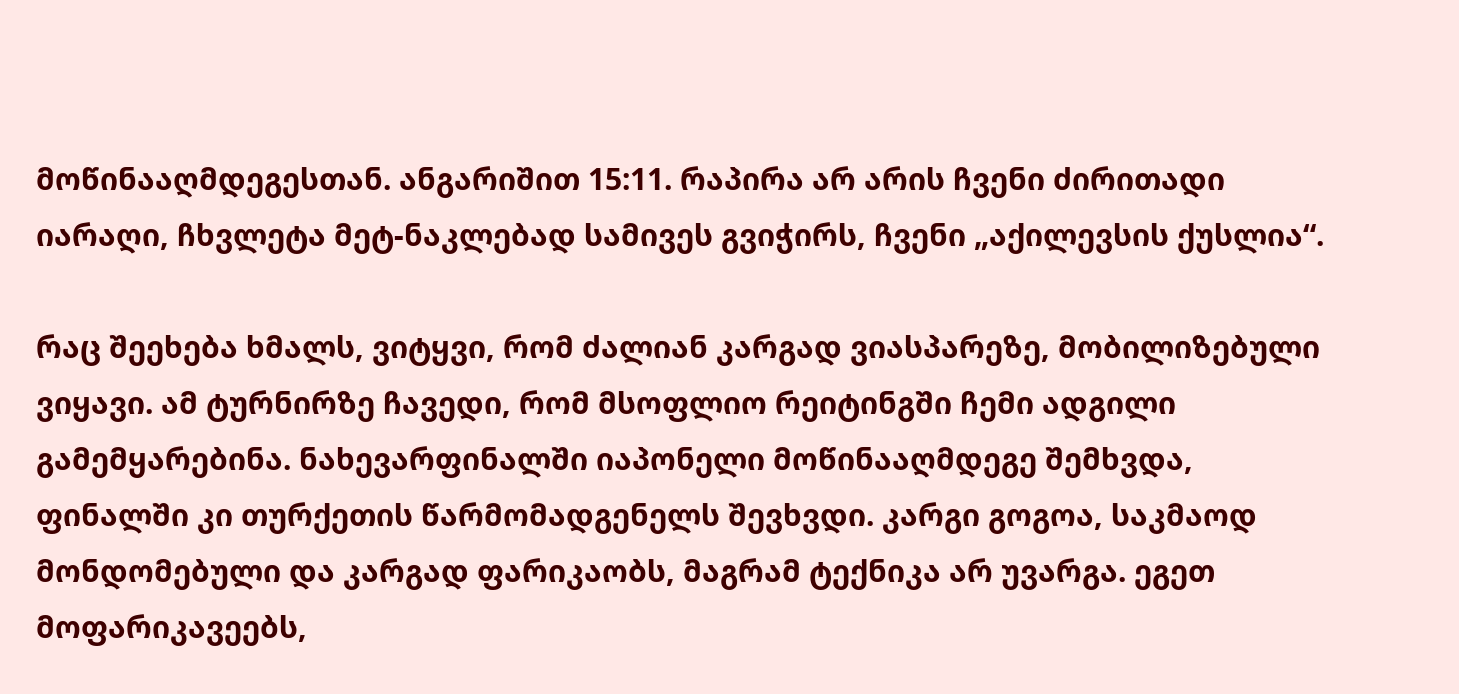მოწინააღმდეგესთან. ანგარიშით 15:11. რაპირა არ არის ჩვენი ძირითადი იარაღი, ჩხვლეტა მეტ-ნაკლებად სამივეს გვიჭირს, ჩვენი „აქილევსის ქუსლია“.

რაც შეეხება ხმალს, ვიტყვი, რომ ძალიან კარგად ვიასპარეზე, მობილიზებული ვიყავი. ამ ტურნირზე ჩავედი, რომ მსოფლიო რეიტინგში ჩემი ადგილი გამემყარებინა. ნახევარფინალში იაპონელი მოწინააღმდეგე შემხვდა, ფინალში კი თურქეთის წარმომადგენელს შევხვდი. კარგი გოგოა, საკმაოდ მონდომებული და კარგად ფარიკაობს, მაგრამ ტექნიკა არ უვარგა. ეგეთ მოფარიკავეებს,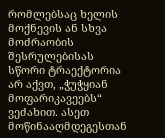რომლებსაც ხელის მოქნევის ან სხვა მოძრაობის შესრულებისას სწორი ტრაექტორია არ აქვთ, „ჭუჭყიან მოფარიკავეებს“ ვეძახით. ასეთ მოწინააღმდეგესთან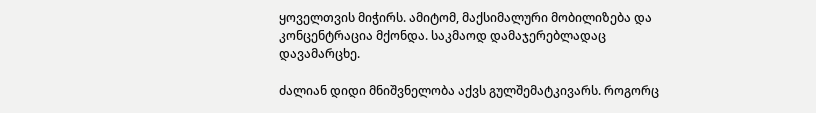ყოველთვის მიჭირს. ამიტომ, მაქსიმალური მობილიზება და კონცენტრაცია მქონდა. საკმაოდ დამაჯერებლადაც დავამარცხე.

ძალიან დიდი მნიშვნელობა აქვს გულშემატკივარს. როგორც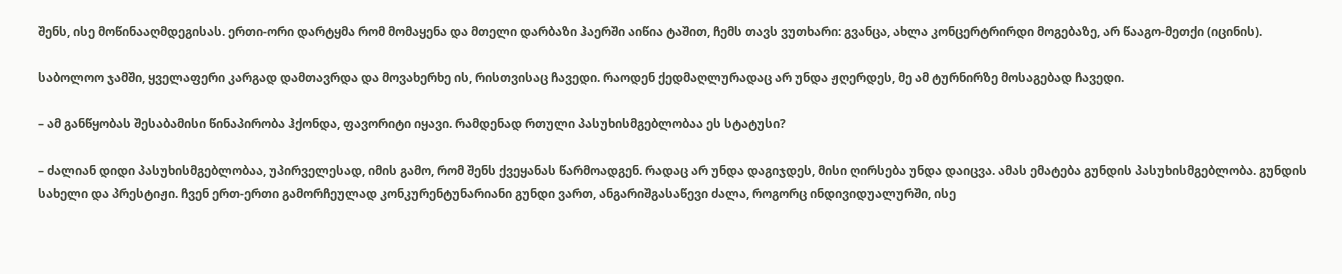შენს, ისე მოწინააღმდეგისას. ერთი-ორი დარტყმა რომ მომაყენა და მთელი დარბაზი ჰაერში აიწია ტაშით, ჩემს თავს ვუთხარი: გვანცა, ახლა კონცერტრირდი მოგებაზე, არ წააგო-მეთქი (იცინის).

საბოლოო ჯამში, ყველაფერი კარგად დამთავრდა და მოვახერხე ის, რისთვისაც ჩავედი. რაოდენ ქედმაღლურადაც არ უნდა ჟღერდეს, მე ამ ტურნირზე მოსაგებად ჩავედი.

– ამ განწყობას შესაბამისი წინაპირობა ჰქონდა, ფავორიტი იყავი. რამდენად რთული პასუხისმგებლობაა ეს სტატუსი?

– ძალიან დიდი პასუხისმგებლობაა, უპირველესად, იმის გამო, რომ შენს ქვეყანას წარმოადგენ. რადაც არ უნდა დაგიჯდეს, მისი ღირსება უნდა დაიცვა. ამას ემატება გუნდის პასუხისმგებლობა. გუნდის სახელი და პრესტიჟი. ჩვენ ერთ-ერთი გამორჩეულად კონკურენტუნარიანი გუნდი ვართ, ანგარიშგასაწევი ძალა, როგორც ინდივიდუალურში, ისე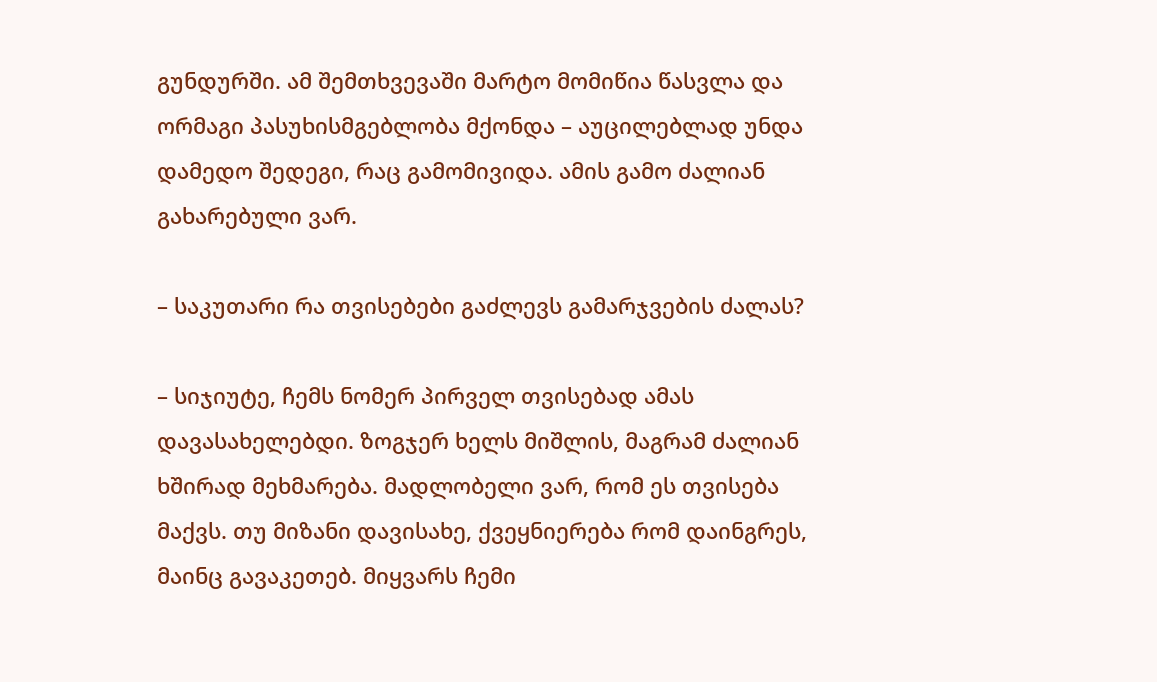გუნდურში. ამ შემთხვევაში მარტო მომიწია წასვლა და ორმაგი პასუხისმგებლობა მქონდა – აუცილებლად უნდა დამედო შედეგი, რაც გამომივიდა. ამის გამო ძალიან გახარებული ვარ.

– საკუთარი რა თვისებები გაძლევს გამარჯვების ძალას?

– სიჯიუტე, ჩემს ნომერ პირველ თვისებად ამას დავასახელებდი. ზოგჯერ ხელს მიშლის, მაგრამ ძალიან ხშირად მეხმარება. მადლობელი ვარ, რომ ეს თვისება მაქვს. თუ მიზანი დავისახე, ქვეყნიერება რომ დაინგრეს, მაინც გავაკეთებ. მიყვარს ჩემი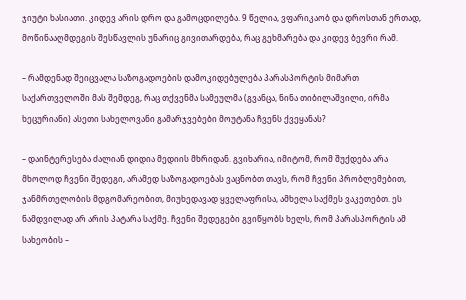ჯიუტი ხასიათი. კიდევ არის დრო და გამოცდილება. 9 წელია, ვფარიკაობ და დროსთან ერთად, მოწინააღმდეგის შესწავლის უნარიც გივითარდება, რაც გეხმარება და კიდევ ბევრი რამ.

– რამდენად შეიცვალა საზოგადოების დამოკიდებულება პარასპორტის მიმართ საქართველოში მას შემდეგ, რაც თქვენმა სამეულმა (გვანცა, ნინა თიბილაშვილი, ირმა ხეცურიანი) ასეთი სახელოვანი გამარჯვებები მოუტანა ჩვენს ქვეყანას?

– დაინტერესება ძალიან დიდია მედიის მხრიდან. გვიხარია, იმიტომ, რომ შუქდება არა მხოლოდ ჩვენი შედეგი, არამედ საზოგადოებას ვაცნობთ თავს, რომ ჩვენი პრობლემებით, ჯანმრთელობის მდგომარეობით, მიუხედავად ყველაფრისა, ამხელა საქმეს ვაკეთებთ. ეს ნამდვილად არ არის პატარა საქმე. ჩვენი შედეგები გვიწყობს ხელს, რომ პარასპორტის ამ სახეობის –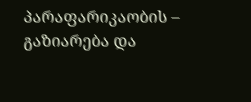პარაფარიკაობის – გაზიარება და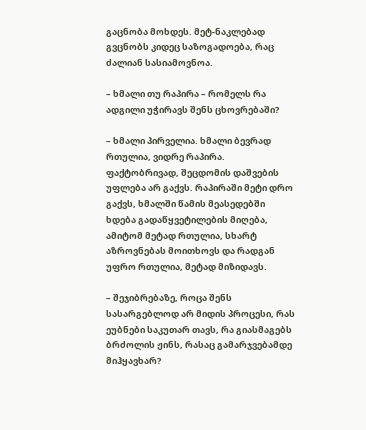გაცნობა მოხდეს. მეტ-ნაკლებად გვცნობს კიდეც საზოგადოება, რაც ძალიან სასიამოვნოა.

– ხმალი თუ რაპირა – რომელს რა ადგილი უჭირავს შენს ცხოვრებაში?

– ხმალი პირველია. ხმალი ბევრად რთულია, ვიდრე რაპირა. ფაქტობრივად, შეცდომის დაშვების უფლება არ გაქვს. რაპირაში მეტი დრო გაქვს, ხმალში წამის მეასედებში ხდება გადაწყვეტილების მიღება, ამიტომ მეტად რთულია, სხარტ აზროვნებას მოითხოვს და რადგან უფრო რთულია, მეტად მიზიდავს.

– შეჯიბრებაზე, როცა შენს სასარგებლოდ არ მიდის პროცესი, რას ეუბნები საკუთარ თავს, რა გიასმაგებს ბრძოლის ჟინს, რასაც გამარჯვებამდე მიჰყავხარ?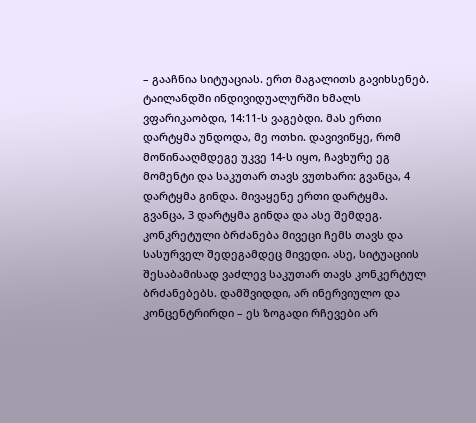– გააჩნია სიტუაციას. ერთ მაგალითს გავიხსენებ. ტაილანდში ინდივიდუალურში ხმალს ვფარიკაობდი, 14:11-ს ვაგებდი. მას ერთი დარტყმა უნდოდა, მე ოთხი. დავივიწყე, რომ მოწინააღმდეგე უკვე 14-ს იყო, ჩავხურე ეგ მომენტი და საკუთარ თავს ვუთხარი: გვანცა, 4 დარტყმა გინდა. მივაყენე ერთი დარტყმა. გვანცა, 3 დარტყმა გინდა და ასე შემდეგ. კონკრეტული ბრძანება მივეცი ჩემს თავს და სასურველ შედეგამდეც მივედი. ასე, სიტუაციის შესაბამისად ვაძლევ საკუთარ თავს კონკერტულ ბრძანებებს. დამშვიდდი, არ ინერვიულო და კონცენტრირდი – ეს ზოგადი რჩევები არ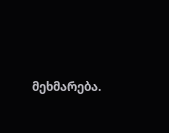მეხმარება.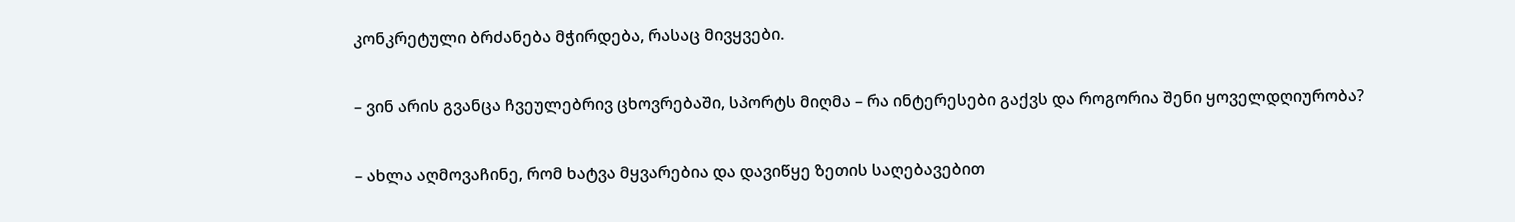კონკრეტული ბრძანება მჭირდება, რასაც მივყვები.

– ვინ არის გვანცა ჩვეულებრივ ცხოვრებაში, სპორტს მიღმა – რა ინტერესები გაქვს და როგორია შენი ყოველდღიურობა?

– ახლა აღმოვაჩინე, რომ ხატვა მყვარებია და დავიწყე ზეთის საღებავებით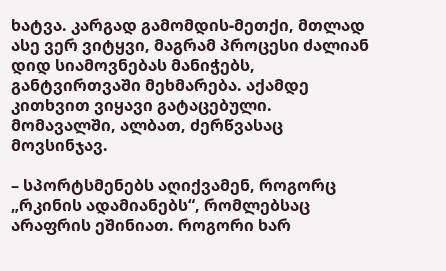ხატვა. კარგად გამომდის-მეთქი, მთლად ასე ვერ ვიტყვი, მაგრამ პროცესი ძალიან დიდ სიამოვნებას მანიჭებს, განტვირთვაში მეხმარება. აქამდე კითხვით ვიყავი გატაცებული. მომავალში, ალბათ, ძერწვასაც მოვსინჯავ.

– სპორტსმენებს აღიქვამენ, როგორც „რკინის ადამიანებს“, რომლებსაც არაფრის ეშინიათ. როგორი ხარ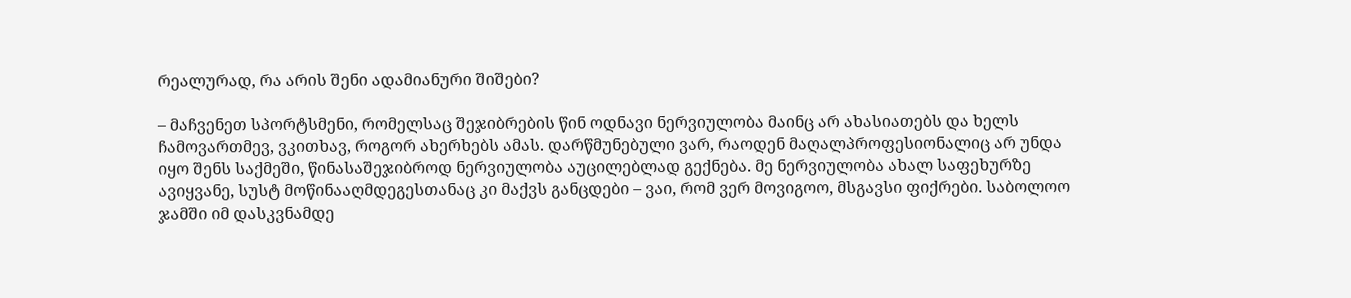რეალურად, რა არის შენი ადამიანური შიშები?

– მაჩვენეთ სპორტსმენი, რომელსაც შეჯიბრების წინ ოდნავი ნერვიულობა მაინც არ ახასიათებს და ხელს ჩამოვართმევ, ვკითხავ, როგორ ახერხებს ამას. დარწმუნებული ვარ, რაოდენ მაღალპროფესიონალიც არ უნდა იყო შენს საქმეში, წინასაშეჯიბროდ ნერვიულობა აუცილებლად გექნება. მე ნერვიულობა ახალ საფეხურზე ავიყვანე, სუსტ მოწინააღმდეგესთანაც კი მაქვს განცდები – ვაი, რომ ვერ მოვიგოო, მსგავსი ფიქრები. საბოლოო ჯამში იმ დასკვნამდე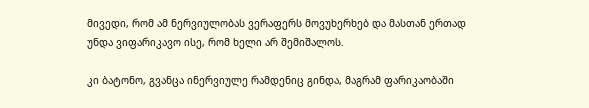მივედი, რომ ამ ნერვიულობას ვერაფერს მოვუხერხებ და მასთან ერთად უნდა ვიფარიკავო ისე, რომ ხელი არ შემიშალოს.

კი ბატონო, გვანცა ინერვიულე რამდენიც გინდა, მაგრამ ფარიკაობაში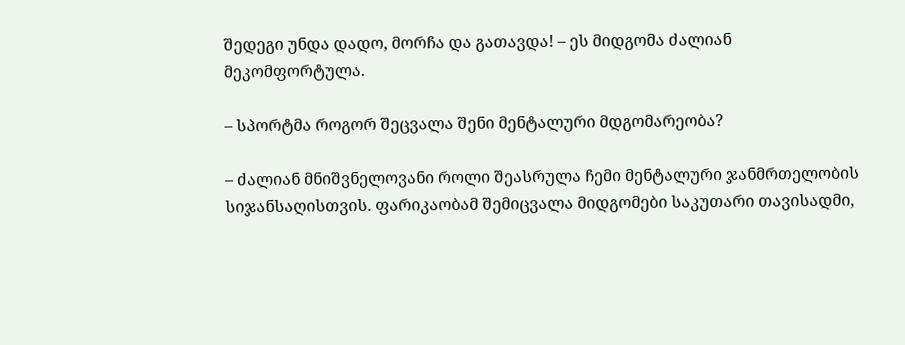შედეგი უნდა დადო, მორჩა და გათავდა! – ეს მიდგომა ძალიან მეკომფორტულა.

– სპორტმა როგორ შეცვალა შენი მენტალური მდგომარეობა?

– ძალიან მნიშვნელოვანი როლი შეასრულა ჩემი მენტალური ჯანმრთელობის სიჯანსაღისთვის. ფარიკაობამ შემიცვალა მიდგომები საკუთარი თავისადმი,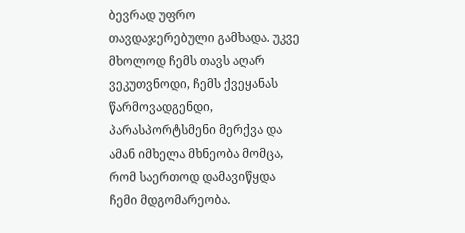ბევრად უფრო თავდაჯერებული გამხადა. უკვე მხოლოდ ჩემს თავს აღარ ვეკუთვნოდი, ჩემს ქვეყანას წარმოვადგენდი, პარასპორტსმენი მერქვა და ამან იმხელა მხნეობა მომცა, რომ საერთოდ დამავიწყდა ჩემი მდგომარეობა.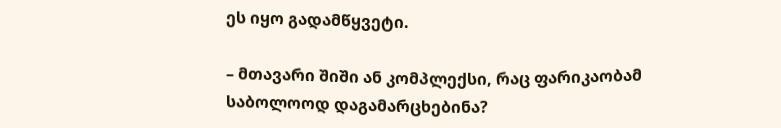ეს იყო გადამწყვეტი.

– მთავარი შიში ან კომპლექსი, რაც ფარიკაობამ საბოლოოდ დაგამარცხებინა?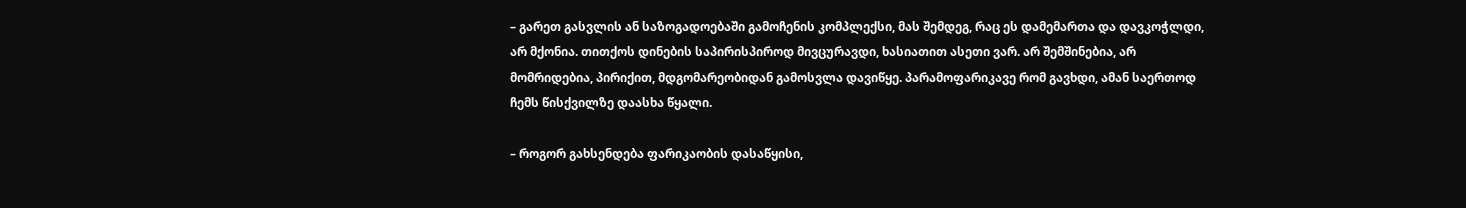– გარეთ გასვლის ან საზოგადოებაში გამოჩენის კომპლექსი, მას შემდეგ, რაც ეს დამემართა და დავკოჭლდი, არ მქონია. თითქოს დინების საპირისპიროდ მივცურავდი, ხასიათით ასეთი ვარ. არ შემშინებია, არ მომრიდებია, პირიქით, მდგომარეობიდან გამოსვლა დავიწყე. პარამოფარიკავე რომ გავხდი, ამან საერთოდ ჩემს წისქვილზე დაასხა წყალი.

– როგორ გახსენდება ფარიკაობის დასაწყისი,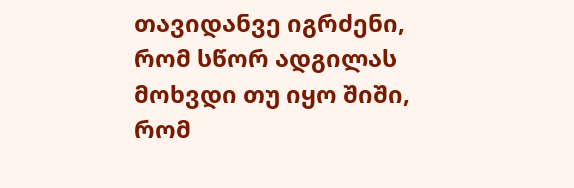თავიდანვე იგრძენი, რომ სწორ ადგილას მოხვდი თუ იყო შიში, რომ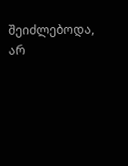შეიძლებოდა, არ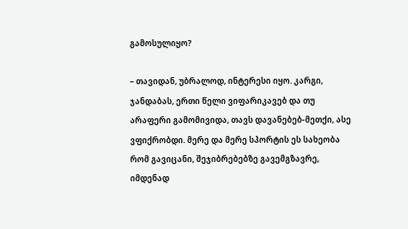გამოსულიყო?

– თავიდან, უბრალოდ, ინტერესი იყო. კარგი, ჯანდაბას, ერთი წელი ვიფარიკავებ და თუ არაფერი გამომივიდა, თავს დავანებებ-მეთქი, ასე ვფიქრობდი. მერე და მერე სპორტის ეს სახეობა რომ გავიცანი, შეჯიბრებებზე გავემგზავრე, იმდენად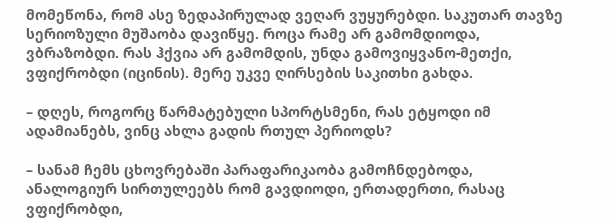მომეწონა, რომ ასე ზედაპირულად ვეღარ ვუყურებდი. საკუთარ თავზე სერიოზული მუშაობა დავიწყე. როცა რამე არ გამომდიოდა, ვბრაზობდი. რას ჰქვია არ გამომდის, უნდა გამოვიყვანო-მეთქი, ვფიქრობდი (იცინის). მერე უკვე ღირსების საკითხი გახდა.

– დღეს, როგორც წარმატებული სპორტსმენი, რას ეტყოდი იმ ადამიანებს, ვინც ახლა გადის რთულ პერიოდს?

– სანამ ჩემს ცხოვრებაში პარაფარიკაობა გამოჩნდებოდა, ანალოგიურ სირთულეებს რომ გავდიოდი, ერთადერთი, რასაც ვფიქრობდი,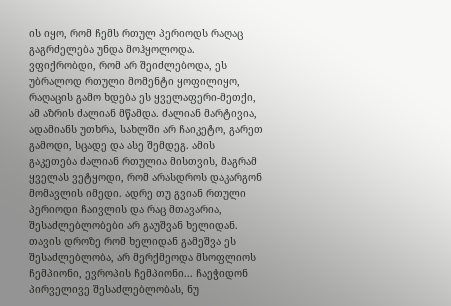ის იყო, რომ ჩემს რთულ პერიოდს რაღაც გაგრძელება უნდა მოჰყოლოდა. ვფიქრობდი, რომ არ შეიძლებოდა, ეს უბრალოდ რთული მომენტი ყოფილიყო, რაღაცის გამო ხდება ეს ყველაფერი-მეთქი, ამ აზრის ძალიან მწამდა. ძალიან მარტივია, ადამიანს უთხრა, სახლში არ ჩაიკეტო, გარეთ გამოდი, სცადე და ასე შემდეგ. ამის გაკეთება ძალიან რთულია მისთვის, მაგრამ ყველას ვეტყოდი, რომ არასდროს დაკარგონ მომავლის იმედი. ადრე თუ გვიან რთული პერიოდი ჩაივლის და რაც მთავარია, შესაძლებლობები არ გაუშვან ხელიდან. თავის დროზე რომ ხელიდან გამეშვა ეს შესაძლებლობა, არ მერქმეოდა მსოფლიოს ჩემპიონი, ევროპის ჩემპიონი... ჩაეჭიდონ პირველივე შესაძლებლობას, ნუ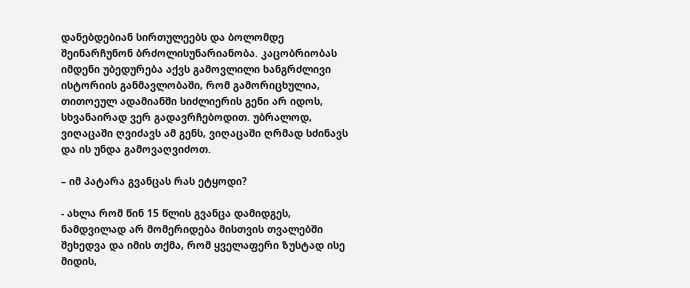დანებდებიან სირთულეებს და ბოლომდე შეინარჩუნონ ბრძოლისუნარიანობა. კაცობრიობას იმდენი უბედურება აქვს გამოვლილი ხანგრძლივი ისტორიის განმავლობაში, რომ გამორიცხულია, თითოეულ ადამიანში სიძლიერის გენი არ იდოს, სხვანაირად ვერ გადავრჩებოდით. უბრალოდ, ვიღაცაში ღვიძავს ამ გენს, ვიღაცაში ღრმად სძინავს და ის უნდა გამოვაღვიძოთ.

– იმ პატარა გვანცას რას ეტყოდი?

- ახლა რომ წინ 15 წლის გვანცა დამიდგეს, ნამდვილად არ მომერიდება მისთვის თვალებში შეხედვა და იმის თქმა, რომ ყველაფერი ზუსტად ისე მიდის,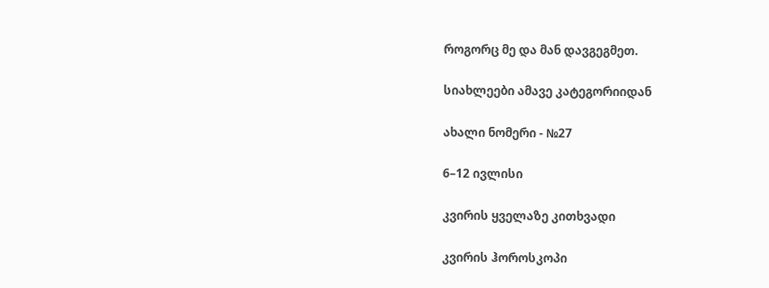როგორც მე და მან დავგეგმეთ.

სიახლეები ამავე კატეგორიიდან

ახალი ნომერი - №27

6–12 ივლისი

კვირის ყველაზე კითხვადი

კვირის ჰოროსკოპი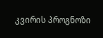კვირის პროგნოზი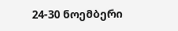24-30 ნოემბერი